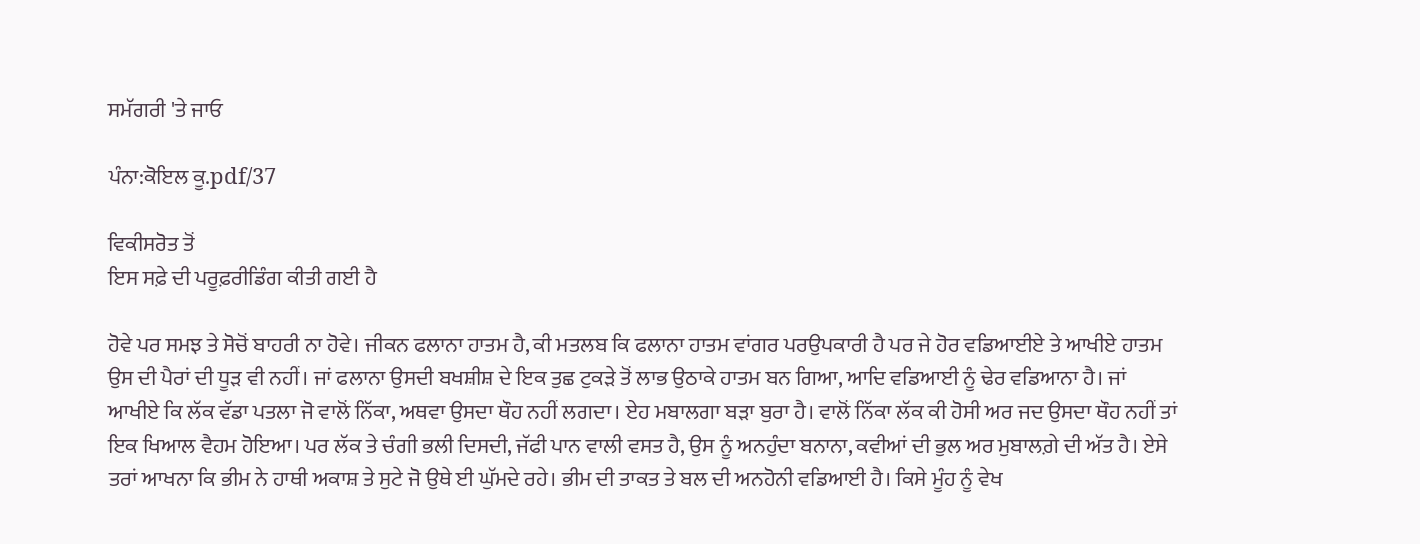ਸਮੱਗਰੀ 'ਤੇ ਜਾਓ

ਪੰਨਾ:ਕੋਇਲ ਕੂ.pdf/37

ਵਿਕੀਸਰੋਤ ਤੋਂ
ਇਸ ਸਫ਼ੇ ਦੀ ਪਰੂਫ਼ਰੀਡਿੰਗ ਕੀਤੀ ਗਈ ਹੈ

ਹੋਵੇ ਪਰ ਸਮਝ ਤੇ ਸੋਚੋਂ ਬਾਹਰੀ ਨਾ ਹੋਵੇ। ਜੀਕਨ ਫਲਾਨਾ ਹਾਤਮ ਹੈ, ਕੀ ਮਤਲਬ ਕਿ ਫਲਾਨਾ ਹਾਤਮ ਵਾਂਗਰ ਪਰਉਪਕਾਰੀ ਹੈ ਪਰ ਜੇ ਹੋਰ ਵਡਿਆਈਏ ਤੇ ਆਖੀਏ ਹਾਤਮ ਉਸ ਦੀ ਪੈਰਾਂ ਦੀ ਧੂੜ ਵੀ ਨਹੀਂ। ਜਾਂ ਫਲਾਨਾ ਉਸਦੀ ਬਖਸ਼ੀਸ਼ ਦੇ ਇਕ ਤੁਛ ਟੁਕੜੇ ਤੋਂ ਲਾਭ ਉਠਾਕੇ ਹਾਤਮ ਬਨ ਗਿਆ, ਆਦਿ ਵਡਿਆਈ ਨੂੰ ਢੇਰ ਵਡਿਆਨਾ ਹੈ। ਜਾਂ ਆਖੀਏ ਕਿ ਲੱਕ ਵੱਡਾ ਪਤਲਾ ਜੋ ਵਾਲੋਂ ਨਿੱਕਾ, ਅਥਵਾ ਉਸਦਾ ਥੌਹ ਨਹੀਂ ਲਗਦਾ। ਏਹ ਮਬਾਲਗਾ ਬੜਾ ਬੁਰਾ ਹੈ। ਵਾਲੋਂ ਨਿੱਕਾ ਲੱਕ ਕੀ ਹੋਸੀ ਅਰ ਜਦ ਉਸਦਾ ਥੌਹ ਨਹੀਂ ਤਾਂ ਇਕ ਖਿਆਲ ਵੈਹਮ ਹੋਇਆ। ਪਰ ਲੱਕ ਤੇ ਚੰਗੀ ਭਲੀ ਦਿਸਦੀ, ਜੱਫੀ ਪਾਨ ਵਾਲੀ ਵਸਤ ਹੈ, ਉਸ ਨੂੰ ਅਨਹੁੰਦਾ ਬਨਾਨਾ, ਕਵੀਆਂ ਦੀ ਭੁਲ ਅਰ ਮੁਬਾਲਗ਼ੇ ਦੀ ਅੱਤ ਹੈ। ਏਸੇ ਤਰਾਂ ਆਖਨਾ ਕਿ ਭੀਮ ਨੇ ਹਾਥੀ ਅਕਾਸ਼ ਤੇ ਸੁਟੇ ਜੋ ਉਥੇ ਈ ਘੁੱਮਦੇ ਰਹੇ। ਭੀਮ ਦੀ ਤਾਕਤ ਤੇ ਬਲ ਦੀ ਅਨਹੋਨੀ ਵਡਿਆਈ ਹੈ। ਕਿਸੇ ਮੂੰਹ ਨੂੰ ਵੇਖ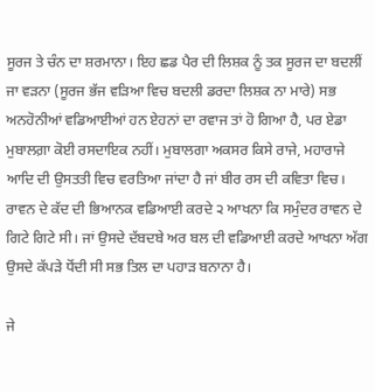ਸੂਰਜ ਤੇ ਚੰਨ ਦਾ ਸ਼ਰਮਾਨਾ। ਇਹ ਛਡ ਪੈਰ ਦੀ ਲਿਸ਼ਕ ਨੂੰ ਤਕ ਸੂਰਜ ਦਾ ਬਦਲੀਂ ਜਾ ਵੜਨਾ (ਸੂਰਜ ਭੱਜ ਵੜਿਆ ਵਿਚ ਬਦਲੀ ਡਰਦਾ ਲਿਸ਼ਕ ਨਾ ਮਾਰੇ) ਸਭ ਅਨਹੋਨੀਆਂ ਵਡਿਆਈਆਂ ਹਨ ਏਹਨਾਂ ਦਾ ਰਵਾਜ ਤਾਂ ਹੋ ਗਿਆ ਹੈ, ਪਰ ਏਡਾ ਮੁਬਾਲਗ਼ਾ ਕੋਈ ਰਸਦਾਇਕ ਨਹੀਂ। ਮੁਬਾਲਗਾ ਅਕਸਰ ਕਿਸੇ ਰਾਜੇ, ਮਹਾਰਾਜੇ ਆਦਿ ਦੀ ਉਸਤਤੀ ਵਿਚ ਵਰਤਿਆ ਜਾਂਦਾ ਹੈ ਜਾਂ ਬੀਰ ਰਸ ਦੀ ਕਵਿਤਾ ਵਿਚ। ਰਾਵਨ ਦੇ ਕੱਦ ਦੀ ਭਿਆਨਕ ਵਡਿਆਈ ਕਰਦੇ ੨ ਆਖਨਾ ਕਿ ਸਮੁੰਦਰ ਰਾਵਨ ਦੇ ਗਿਟੇ ਗਿਟੇ ਸੀ। ਜਾਂ ਉਸਦੇ ਦੱਬਦਬੇ ਅਰ ਬਲ ਦੀ ਵਡਿਆਈ ਕਰਦੇ ਆਖਨਾ ਅੱਗ ਉਸਦੇ ਕੱਪੜੇ ਧੋਂਦੀ ਸੀ ਸਭ ਤਿਲ ਦਾ ਪਹਾੜ ਬਨਾਨਾ ਹੈ।

ਜੇ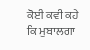ਕੋਈ ਕਵੀ ਕਹੇ ਕਿ ਮੁਬਾਲਗਾ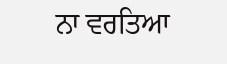ਨਾ ਵਰਤਿਆ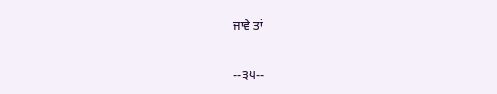ਜਾਵੇ ਤਾਂ

--੩੫--